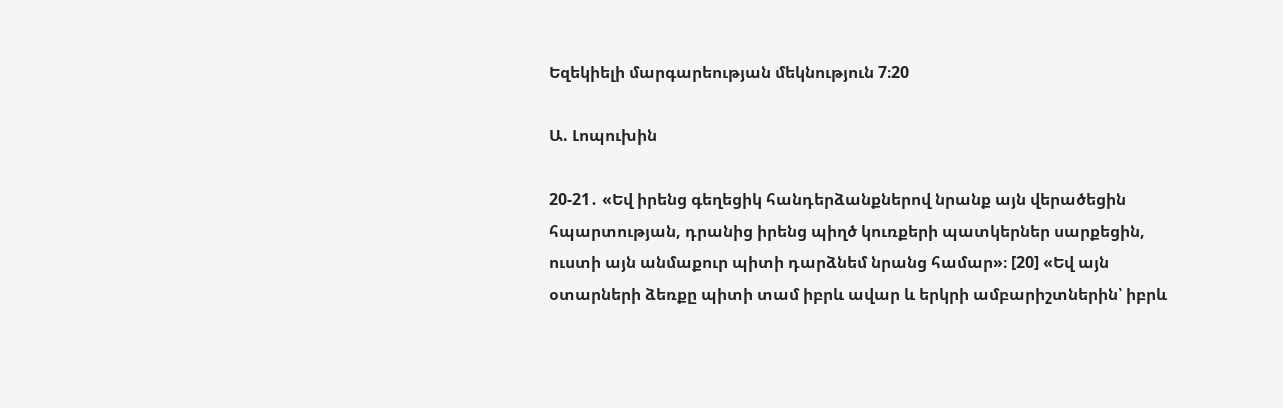Եզեկիելի մարգարեության մեկնություն 7։20

Ա. Լոպուխին

20-21․ «Եվ իրենց գեղեցիկ հանդերձանքներով նրանք այն վերածեցին հպարտության, դրանից իրենց պիղծ կուռքերի պատկերներ սարքեցին, ուստի այն անմաքուր պիտի դարձնեմ նրանց համար»։ [20] «Եվ այն օտարների ձեռքը պիտի տամ իբրև ավար և երկրի ամբարիշտներին՝ իբրև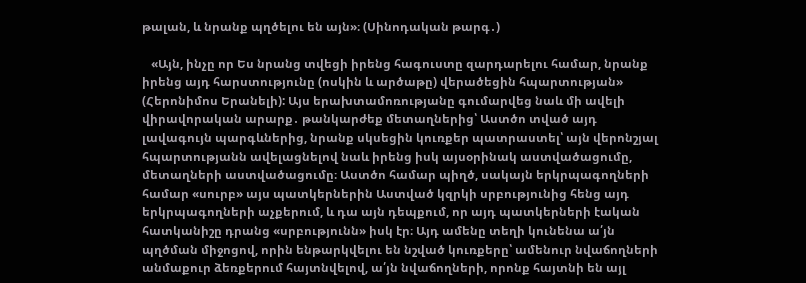թալան, և նրանք պղծելու են այն»։ (Սինոդական թարգ․)

   «Այն, ինչը որ Ես նրանց տվեցի իրենց հագուստը զարդարելու համար, նրանք իրենց այդ հարստությունը (ոսկին և արծաթը) վերածեցին հպարտության» (Հերոնիմոս Երանելի): Այս երախտամոռությանը գումարվեց նաև մի ավելի վիրավորական արարք․ թանկարժեք մետաղներից՝ Աստծո տված այդ լավագույն պարգևներից, նրանք սկսեցին կուռքեր պատրաստել՝ այն վերոնշյալ հպարտությանն ավելացնելով նաև իրենց իսկ այսօրինակ աստվածացումը, մետաղների աստվածացումը։ Աստծո համար պիղծ, սակայն երկրպագողների համար «սուրբ» այս պատկերներին Աստված կզրկի սրբությունից հենց այդ երկրպագողների աչքերում, և դա այն դեպքում, որ այդ պատկերների էական հատկանիշը դրանց «սրբությունն» իսկ էր։ Այդ ամենը տեղի կունենա ա՛յն պղծման միջոցով, որին ենթարկվելու են նշված կուռքերը՝ ամենուր նվաճողների անմաքուր ձեռքերում հայտնվելով, ա՛յն նվաճողների, որոնք հայտնի են այլ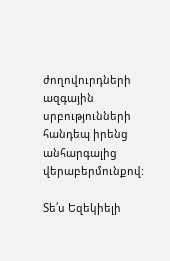ժողովուրդների ազգային սրբությունների հանդեպ իրենց անհարգալից վերաբերմունքով:

Տե՛ս Եզեկիելի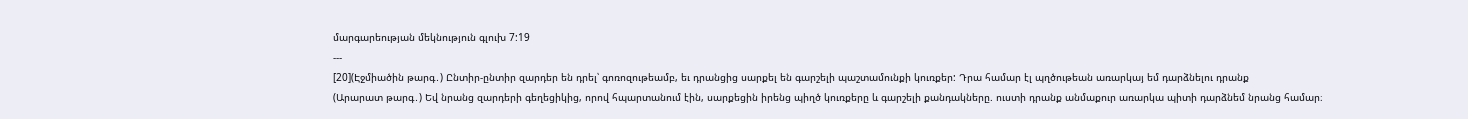մարգարեության մեկնություն գլուխ 7:19
---
[20](Էջմիածին թարգ․) Ընտիր-ընտիր զարդեր են դրել՝ գոռոզութեամբ, եւ դրանցից սարքել են գարշելի պաշտամունքի կուռքեր: Դրա համար էլ պղծութեան առարկայ եմ դարձնելու դրանք
(Արարատ թարգ․) Եվ նրանց զարդերի գեղեցիկից, որով հպարտանում էին, սարքեցին իրենց պիղծ կուռքերը և գարշելի քանդակները. ուստի դրանք անմաքուր առարկա պիտի դարձնեմ նրանց համար։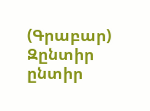(Գրաբար) Զընտիր ընտիր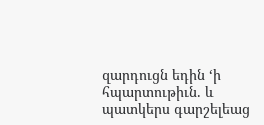զարդուցն եդին ‘ի հպարտութիւն. և պատկերս գարշելեաց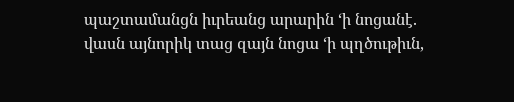պաշտամանցն իւրեանց արարին ‘ի նոցանէ. վասն այնորիկ տաց զայն նոցա ‘ի պղծութիւն,